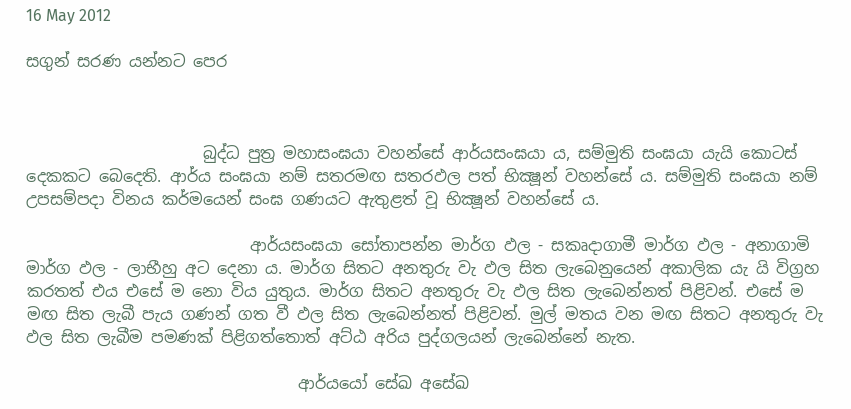16 May 2012

සගුන් සරණ යන්නට පෙර



                      බුද්ධ පුත්‍ර මහාසංඝයා වහන්සේ ආර්යසංඝයා ය, සම්මුති සංඝයා යැයි කොටස් දෙකකට බෙදෙති. ආර්ය සංඝයා නම් සතරමඟ සතරඵල පත් භික්‍ෂූන් වහන්සේ ය. සම්මුති සංඝයා නම් උපසම්පදා විනය කර්මයෙන් සංඝ ගණයට ඇතුළත් වූ භික්‍ෂූන් වහන්සේ ය.

                            ආර්යසංඝයා සෝතාපන්න මාර්ග ඵල - සකෘදාගාමී මාර්ග ඵල - අනාගාමි මාර්ග ඵල - ලාභීහු අට දෙනා ය. මාර්ග සිතට අනතුරු වැ ඵල සිත ලැබෙනුයෙන් අකාලික යැ යි විග්‍රහ කරතත් එය එසේ ම නො විය යුතුය. මාර්ග සිතට අනතුරු වැ ඵල සිත ලැබෙන්නත් පිළිවන්. එසේ ම මඟ සිත ලැබී පැය ගණන් ගත වී ඵල සිත ලැබෙන්නත් පිළිවන්. මුල් මතය වන මඟ සිතට අනතුරු වැ ඵල සිත ලැබීම පමණක් පිළිගත්තොත් අට්ඨ අරිය පුද්ගලයන් ලැබෙන්නේ නැත.

                                  ආර්යයෝ සේඛ අසේඛ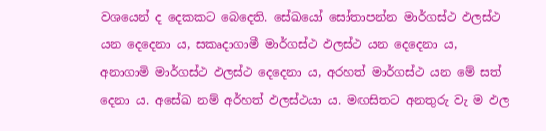වශයෙන් ද දෙකකට බෙදෙති. සේඛයෝ සෝතාපන්න මාර්ගස්ථ ඵලස්ථ යන දෙදෙනා ය, සකෘදාගාමී මාර්ගස්ථ ඵලස්ථ යන දෙදෙනා ය, අනාගාමි මාර්ගස්ථ ඵලස්ථ දෙදෙනා ය, අරහත් මාර්ගස්ථ යන මේ සත් දෙනා ය. අසේඛ නම් අර්හත් ඵලස්ථයා ය. මඟසිතට අනතුරු වැ ම ඵල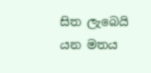සිත ලැබෙයි යන මතය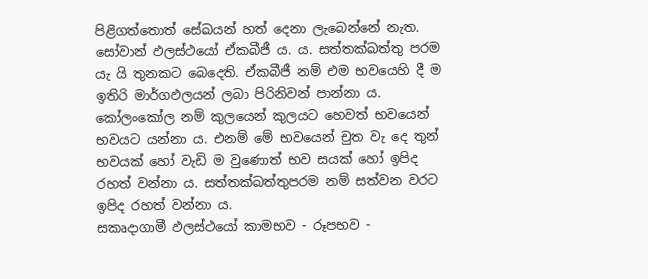පිළිගත්තොත් සේඛයන් හත් දෙනා ලැබෙන්නේ නැත.
සෝවාන් ඵලස්ථයෝ ඒකබීජී ය. ය. සත්තක්ඛත්තු පරම යැ යි තුනකට බෙදෙති. ඒකබීජී නම් එම භවයෙහි දී ම ඉතිරි මාර්ගඵලයන් ලබා පිරිනිවන් පාන්නා ය. කෝලංකෝල නම් කුලයෙන් කුලයට හෙවත් භවයෙන් භවයට යන්නා ය. එනම් මේ භවයෙන් චුත වැ දෙ තුන් භවයක් හෝ වැඩි ම වුණොත් භව සයක් හෝ ඉපිද රහත් වන්නා ය. සත්තක්ඛත්තුපරම නම් සත්වන වරට ඉපිද රහත් වන්නා ය.
සකෘද‍ාගාමී ඵලස්ථයෝ කාමභව - රූපභව -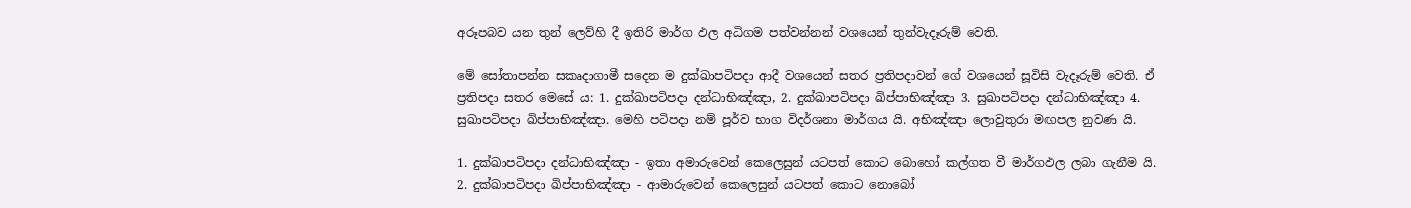අරූපබව යන තුන් ලෙව්හි දී ඉතිරි මාර්ග ඵල අධිගම පත්වන්නන් වශයෙන් තුන්වැදෑරුම් වෙති.

මේ සෝතාපන්න සකෘදාගාමී සදෙන ම දුක්ඛාපටිපදා ආදී වශයෙන් සතර ප්‍රතිපදාවන් ගේ වශයෙන් සූවිසි වැදෑරුම් වෙති. එ‍් ප්‍රතිපදා සතර මෙසේ ය: 1. දුක්ඛාපටිපදා දන්ධාභිඤ්ඤා, 2. දුක්ඛාපටිපදා ඛිප්පාභිඤ්ඤා 3. සුඛාපටිපදා දන්ධාභිඤ්ඤා 4. සුඛාපටිපදා ඛිප්පාභිඤ්ඤා. මෙහි පටිපදා නම් පූර්ව භාග විදර්ශනා මාර්ගය යි. අභිඤ්ඤා ලොවුතුරා මඟපල නුවණ යි.

1. දුක්ඛාපටිපදා දන්ධාභිඤ්ඤා - ඉතා අමාරුවෙන් කෙලෙසුන් යටපත් කොට බොහෝ කල්ගත වී මාර්ගඵල ලබා ගැනීම යි. 2. දුක්ඛාපටිපදා ඛිප්පාභිඤ්ඤා - ආමාරුවෙන් කෙලෙසුන් යටපත් කොට නොබෝ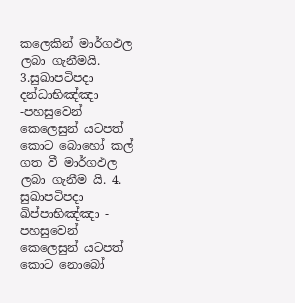කලෙකින් මාර්ගඵල ලබා ගැනීමයි. 3.සුඛාපටිපදා දන්ධාභිඤ්ඤා -පහසුවෙන් කෙලෙසුන් යටපත් කොට බොහෝ කල් ගත වී මාර්ගඵල ලබා ගැනීම යි. 4. සුඛාපටිපදා ඛිප්පාභිඤ්ඤා - පහසුවෙන් කෙලෙසුන් යටපත් කොට නොබෝ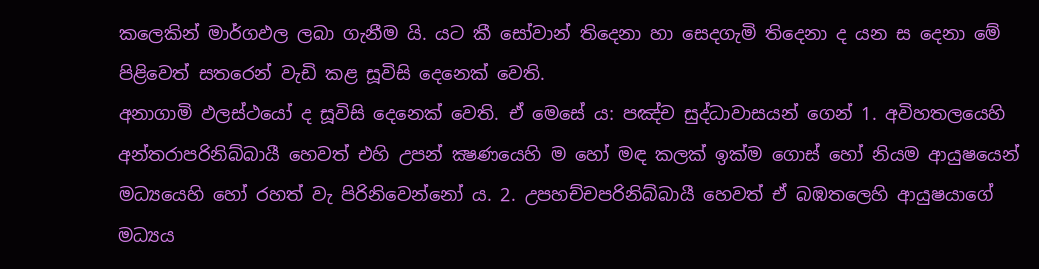කලෙකින් මාර්ගඵල ලබා ගැනීම යි. යට කී සෝවාන් තිදෙන‍ා හා සෙදගැමි තිදෙනා ද යන ස දෙනා මේ පිළිවෙත් සතරෙන් වැඩි කළ සූවිසි දෙනෙක් වෙති.
අනාගාමි ඵලස්ථයෝ ද සූවිසි දෙනෙක් වෙති. ඒ මෙසේ ය: පඤ්ච සුද්ධාවාසයන් ගෙන් 1. අවිහතලයෙහි අන්තරාපරිනිබ්බායී හෙවත් එහි උපන් ක්‍ෂණයෙහි ම හෝ මඳ කලක් ඉක්ම ගොස් හෝ නියම ආයුෂයෙන් මධ්‍යයෙහි හෝ රහත් වැ පිරිනිවෙන්නෝ ය. 2. උපහච්චපරිනිබ්බායී හෙවත් ඒ බඹතලෙහි ආයුෂයාගේ මධ්‍යය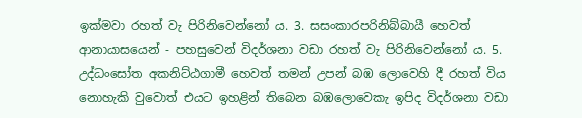ඉක්මවා රහත් වැ පිරිනිවෙන්නෝ ය. 3. සසංකාරපරිනිබ්බායී හෙවත් ආනායාසයෙන් - පහසුවෙන් විදර්ශනා වඩා රහත් වැ පිරිනිවෙන්නෝ ය. 5. උද්ධංසෝත අකනිට්ඨගාමී හෙවත් තමන් උපන් බඹ ලොවෙහි දී රහත් විය නොහැකි වුවොත් එයට ඉහළින් තිබෙන බඹලොවෙකැ ඉපිද විදර්ශනා වඩා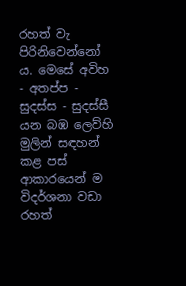රහත් වැ පිරිනිවෙන්නෝ ය. මෙසේ අවිහ - අතප්ප - සුදස්ස - සුදස්සී යන බඹ ලෙව්හි මුලින් සඳහන් කළ පස් ආකාරයෙන් ම විදර්ශනා වඩා රහත්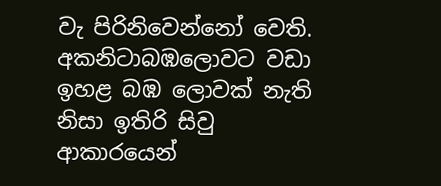වැ පිරිනිවෙන්නෝ වෙති. අකනිටාබඹලොවට වඩා ඉහළ බඹ ලොවක් නැති නිසා ඉතිරි සිවු ආකාරයෙන්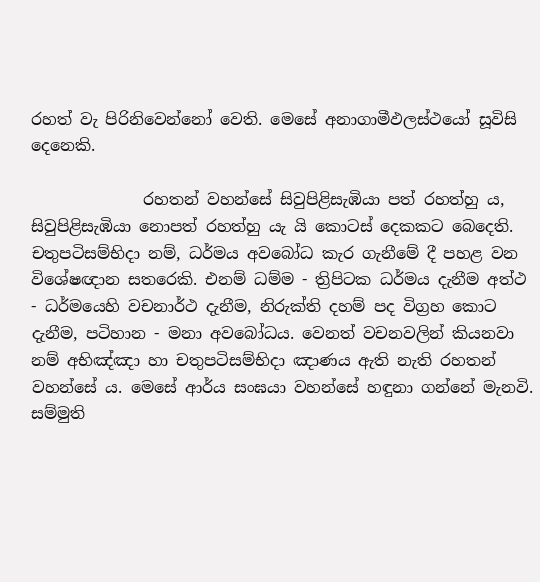රහත් වැ පිරිනිවෙන්නෝ වෙති. මෙසේ අනාගාමීඵලස්ථයෝ සූවිසි දෙනෙකි.

              රහතන් වහන්සේ සිවුපිළිසැඹියා පත් රහත්හු ය, සිවුපිළිසැඹියා නොපත් රහත්හු යැ යි කොටස් දෙකක‍ට බෙදෙති. චතුපටිසම්භිදා නම්, ධර්මය අවබෝධ කැර ගැනීමේ දී පහළ වන විශේෂඥාන සතරෙකි. එනම් ධම්ම - ත්‍රිපිටක ධර්මය දැනීම අත්ථ - ධර්මයෙහි වචනාර්ථ දැනීම, නිරුක්ති දහම් පද විග්‍රහ කොට දැනීම, පටිහාන - මනා අවබෝධය. වෙනත් වචනවලින් කියනවා නම් අභිඤ්ඤා හා චතුපටිසම්භිදා ඤාණය ඇති නැති රහතන් වහන්සේ ය. මෙසේ ආර්ය සංඝයා වහන්සේ හඳුනා ගන්නේ මැනවි.
සම්මුති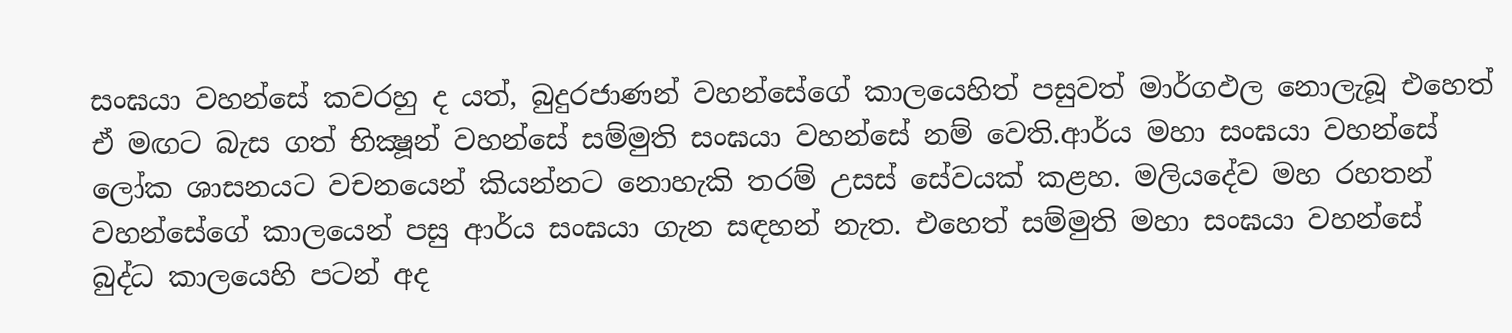සංඝයා වහන්සේ කවරහු ද යත්, බුදුරජාණන් වහන්සේගේ කාලයෙහිත් පසුවත් මාර්ගඵල නොලැබූ එහෙත් ඒ මඟට බැස ගත් භික්‍ෂූන් වහන්සේ සම්මුති සංඝයා වහන්සේ නම් වෙති.ආර්ය මහා සංඝයා වහන්සේ ලෝක ශාසනයට වචනයෙන් කියන්නට නොහැකි තරම් උසස් සේවයක් කළහ. මලියදේව මහ රහතන් වහන්සේගේ කාලයෙන් පසු ආර්ය සංඝයා ගැන සඳහන් නැත. එහෙත් සම්මුති මහා සංඝයා වහන්සේ බුද්ධ කාලයෙහි පටන් අද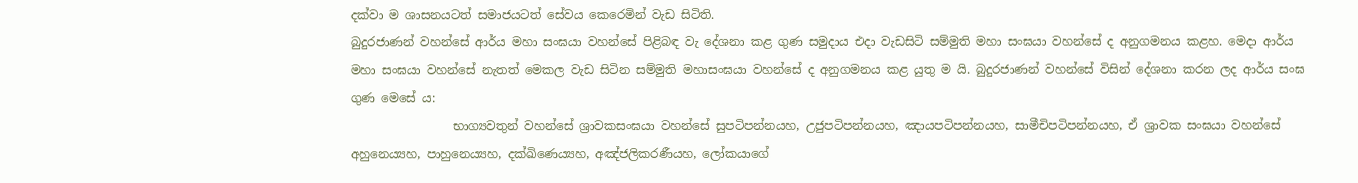දක්වා ම ශාසනයටත් සමාජයටත් සේවය කෙරෙමින් වැඩ සිටිති.
බුදුරජාණන් වහන්සේ ආර්ය මහා සංඝයා වහන්සේ පිළිබඳ වැ දේශනා කළ ගුණ සමුදාය එදා වැඩසිටි සම්මුති මහා සංඝයා වහන්සේ ද අනුගමනය කළහ. මෙදා ආර්ය මහා සංඝයා වහන්සේ නැතත් මෙකල වැඩ සිටින සම්මුති මහාසංඝයා වහන්සේ ද අනුගමනය කළ යුතු ම යි. බුදුරජාණන් වහන්සේ විසින් දේශනා කරන ලද ආර්ය සංඝ ගුණ මෙසේ ය:
                 භාග්‍යවතුන් වහන්සේ ශ්‍රාවකසංඝයා වහන්සේ සුපටිපන්නයහ, උජුපටිපන්නයහ, ඤායපටිපන්නයහ, සාමීචිපටිපන්නයහ, ඒ ශ්‍රාවක සංඝයා වහන්සේ අහුනෙය්‍යහ, පාහුනෙය්‍යහ, දක්ඛිණෙය්‍යහ, අඤ්ජලිකරණීයහ, ලෝකයාගේ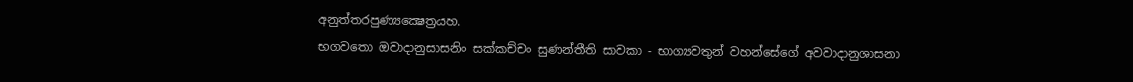අනුත්තරපුණ්‍යක්‍ෂෙත්‍රයහ.
භගවතො ඔවාදානුසාසනිං සක්කච්චං සුණන්තීති සාවකා - භාග්‍යවතුන් වහන්සේගේ අවවාදානුශාසනා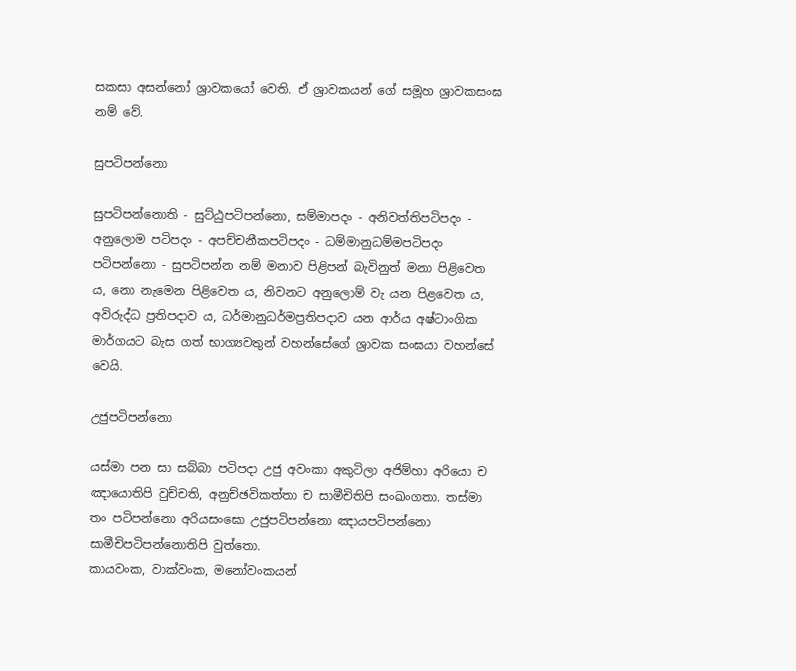සකසා අසන්නෝ ශ්‍රාවකයෝ වෙති. ඒ ශ්‍රාවකයන් ගේ සමූහ ශ්‍රාවකසංඝ නම් වේ.

සුපටිපන්නො

සුපටිපන්නොති - සුට්ඨුපටිපන්නො, සම්මාපදං - අනිවත්තිපටිපදං - අනුලොම පටිපදං - අපච්චනීකපටිපදං - ධම්මානුධම්මපටිපදං පටිපන්නො - සුපටිපන්න නම් මනාව පිළිපන් බැවිනුත් මනා පිළිවෙත ය, නො නැමෙන පිළිවෙත ය, නිවනට අනුලොම් වැ යන පිළවෙත ය, අවිරුද්ධ ප්‍රතිපදාව ය, ධර්මානුධර්මප්‍රතිපදාව යන ආර්ය අෂ්ටාංගික මාර්ගයට බැස ගත් භාග්‍යවතුන් වහන්සේගේ ශ්‍රාවක සංඝයා වහන්සේ වෙයි.

උජුපටිපන්නො

යස්මා පන සා සබ්බා පටිපදා උජු අවංකා අකුටිලා අජිම්හා අරියො ච ඤායොතිපි වුච්චති, අනුච්ඡවිකත්තා ච සාමීචිතිපි සංඛංගතා. තස්මා තං පටිපන්නො අරියසංඝො උජුපටිපන්නො ඤායපටිපන්නො සාමීචිපටිපන්නොතිපි වුත්තො.
කායවංක, වාක්වංක, මනෝවංකයන්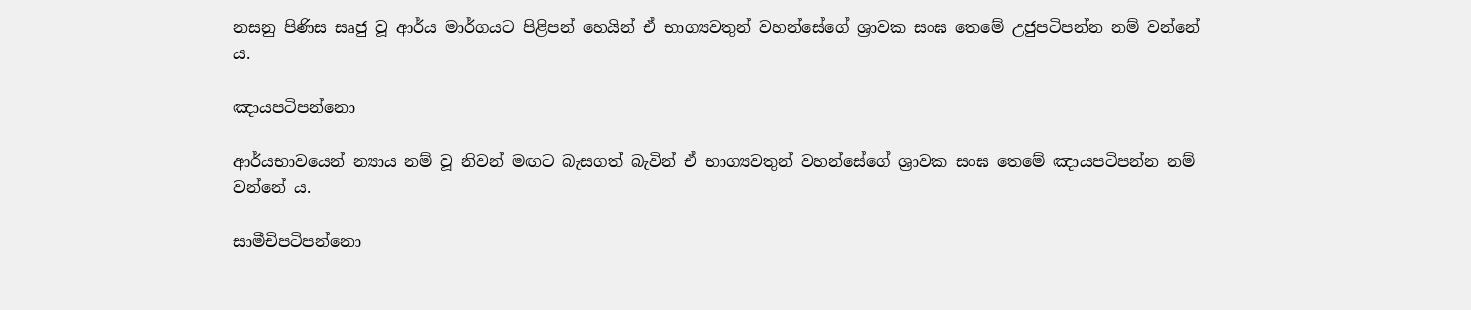නසනු පිණිස සෘජු වූ ආර්ය මාර්ගයට පිළිපන් හෙයින් ඒ භාග්‍යවතුන් වහන්සේගේ ශ්‍රාවක සංඝ තෙමේ උජුපටිපන්න නම් වන්නේ ය.

ඤායපටිපන්නො

ආර්යභාවයෙන් න්‍යාය නම් වූ නිවන් මඟට බැසගත් බැවින් ඒ භාග්‍යවතුන් වහන්සේගේ ශ්‍රාවක සංඝ තෙමේ ඤායපටිපන්න නම් වන්නේ ය.

සාමීචිපටිපන්නො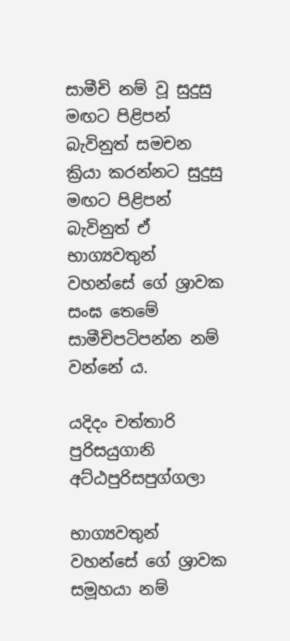සාමීචි නම් වූ සුදුසු මඟට පිළිපන් බැවිනුත් සමචන ක්‍රියා කරන්නට සුදුසු මඟට පිළිපන් බැවිනුත් ඒ භාග්‍යවතුන් වහන්සේ ගේ ශ්‍රාවක සංඝ තෙමේ සාමීචිපටිපන්න නම් වන්නේ ය.

යදිදං චත්තාරි පුරිසයුගානි අට්ඨපුරිසපුග්ගලා

භාග්‍යවතුන් වහන්සේ ගේ ශ්‍රාවක සමූහයා නම්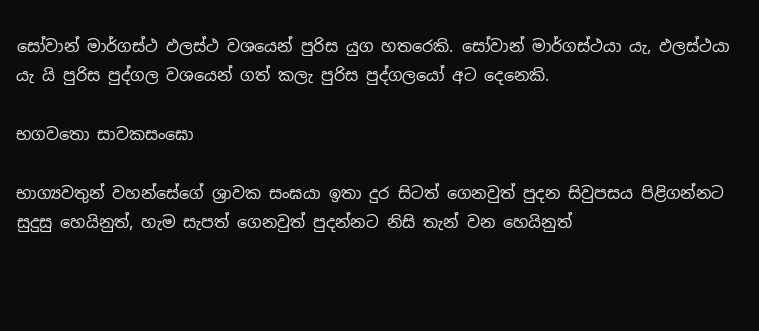සෝවාන් මාර්ගස්ථ ඵලස්ථ වශයෙන් පුරිස යුග හතරෙකි. සෝවාන් මාර්ගස්ථයා යැ, ඵලස්ථයා යැ යි පුරිස පුද්ගල වශයෙන් ගත් කලැ පුරිස පුද්ගලයෝ අට දෙනෙකි.

භගවතො සාවකසංඝෙ‍ා

භාග්‍යවතුන් වහන්සේගේ ශ්‍රාවක සංඝයා ඉතා දුර සිටත් ගෙනවුත් පුදන සිවුපසය පිළිගන්නට සුදුසු හෙයිනුත්, හැම සැපත් ගෙනවුත් පුදන්නට නිසි තැන් වන හෙයිනුත්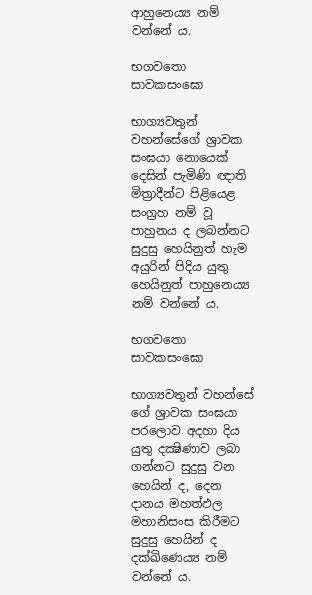ආහුනෙය්‍ය නම් වන්නේ ය.

භගවතො සාවකසංඝො

භාග්‍යවතුන් වහන්සේගේ ශ්‍රාවක සංඝයා නොයෙක් දෙසින් පැමිණි ඥාති මිත්‍රාදීන්ට පිළියෙළ සංග්‍රහ නම් වූ පාහුනය ද ලබන්නට සුදුසු හෙයිනුත් හැම අයුරින් පිදිය යුතු හෙයිනුත් පාහුනෙය්‍ය නම් වන්නේ ය.

භගවතො සාවකසංඝො

භාග්‍යවතුන් වහන්සේ ගේ ශ්‍රාවක සංඝයා පරලොව අදහා දිය යුතු දක්‍ෂිණාව ලබා ගන්නට සුදුසු වන හෙයින් ද, දෙන දානය මහත්ඵල මහානිසංස කිරීමට සුදුසු හෙයින් ද දක්ඛිණෙය්‍ය නම් වන්නේ ය.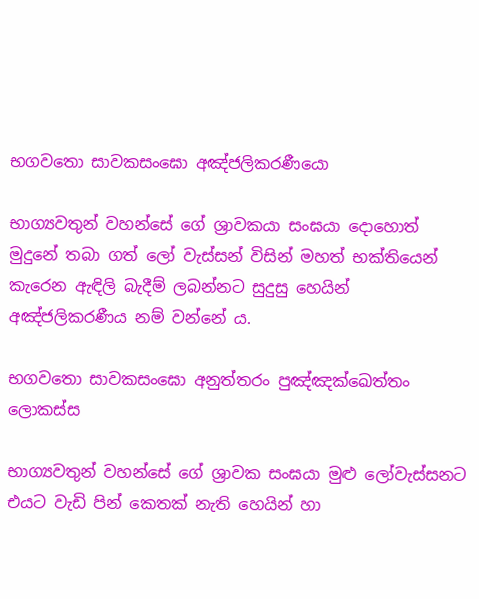භගවතො සාවකසංඝො අඤ්ජලිකරණීයො

භාග්‍යවතුන් වහන්සේ ගේ ශ්‍රාවකයා සංඝයා දොහොත් මුදුනේ තබා ගත් ලෝ වැස්සන් විසින් මහත් භක්තියෙන් කැරෙන ඇඳිලි බැදීම් ලබන්නට සුදුසු හෙයින් අඤ්ජලිකරණීය නම් වන්නේ ය.

භගවතො සාවකසංඝො අනුත්තරං පුඤ්ඤක්ඛෙත්තං ලොකස්ස

භාග්‍යවතුන් වහන්සේ ගේ ශ්‍රාවක සංඝයා මුළු ලෝවැස්සනට එයට වැඩි පින් කෙතක් නැති හෙයින් හා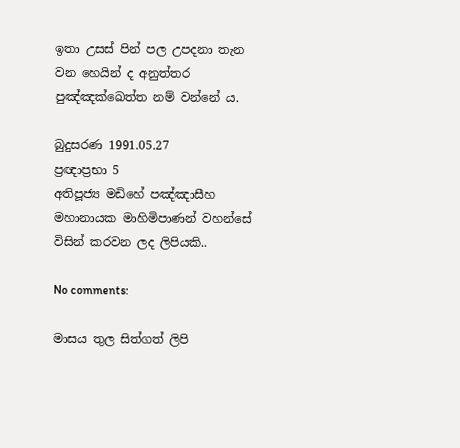ඉතා උසස් පින් පල උපදනා තැන වන හෙයින් ද අනුත්තර පුඤ්ඤක්ඛෙත්ත නම් වන්නේ ය.

බුදුසරණ 1991.05.27
ප්‍රඥාප්‍රභා 5
අතිපූජ්‍ය මඩිහේ පඤ්ඤාසීහ මහානායක මාහිමිපාණන් වහන්සේ විසින් කරවන ලද ලිපියකි..

No comments:

මාසය තුල සිත්ගත් ලිපි